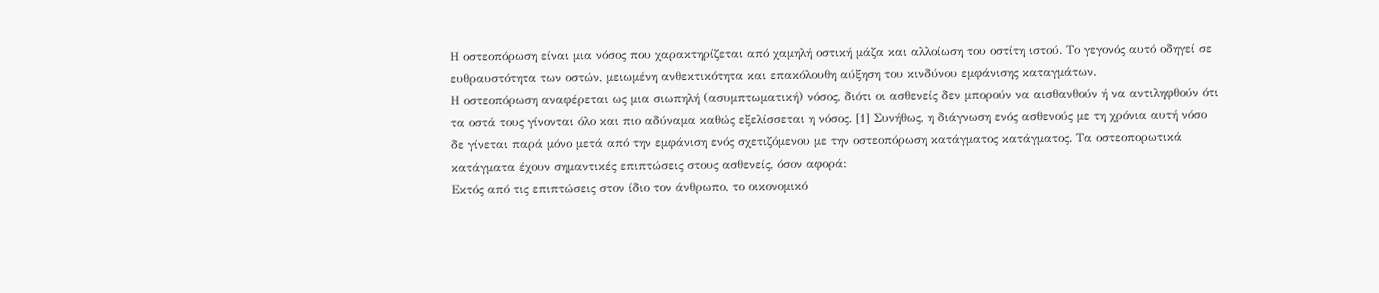Η οστεοπόρωση είναι μια νόσος που χαρακτηρίζεται από χαμηλή οστική μάζα και αλλοίωση του οστίτη ιστού. Το γεγονός αυτό οδηγεί σε ευθραυστότητα των οστών, μειωμένη ανθεκτικότητα και επακόλουθη αύξηση του κινδύνου εμφάνισης καταγμάτων.
Η οστεοπόρωση αναφέρεται ως μια σιωπηλή (ασυμπτωματική) νόσος, διότι οι ασθενείς δεν μπορούν να αισθανθούν ή να αντιληφθούν ότι τα οστά τους γίνονται όλο και πιο αδύναμα καθώς εξελίσσεται η νόσος. [1] Συνήθως, η διάγνωση ενός ασθενούς με τη χρόνια αυτή νόσο δε γίνεται παρά μόνο μετά από την εμφάνιση ενός σχετιζόμενου με την οστεοπόρωση κατάγματος κατάγματος. Τα οστεοπορωτικά κατάγματα έχουν σημαντικές επιπτώσεις στους ασθενείς, όσον αφορά:
Εκτός από τις επιπτώσεις στον ίδιο τον άνθρωπο, το οικονομικό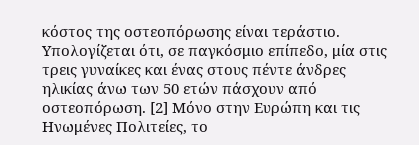κόστος της οστεοπόρωσης είναι τεράστιο. Υπολογίζεται ότι, σε παγκόσμιο επίπεδο, μία στις τρεις γυναίκες και ένας στους πέντε άνδρες ηλικίας άνω των 50 ετών πάσχουν από οστεοπόρωση. [2] Μόνο στην Ευρώπη και τις Ηνωμένες Πολιτείες, το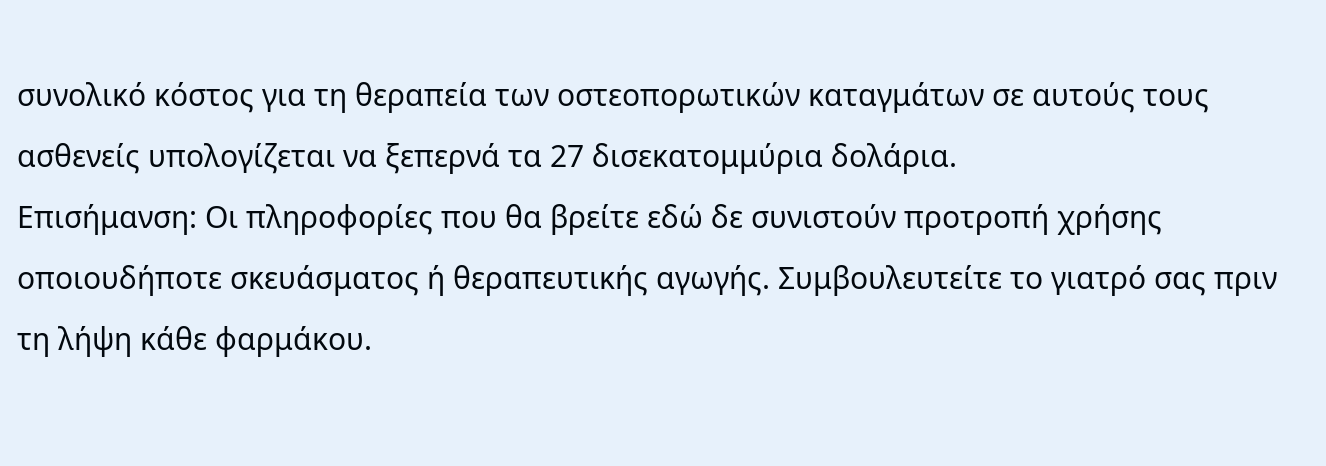συνολικό κόστος για τη θεραπεία των οστεοπορωτικών καταγμάτων σε αυτούς τους ασθενείς υπολογίζεται να ξεπερνά τα 27 δισεκατομμύρια δολάρια.
Επισήμανση: Οι πληροφορίες που θα βρείτε εδώ δε συνιστούν προτροπή χρήσης οποιουδήποτε σκευάσματος ή θεραπευτικής αγωγής. Συμβουλευτείτε το γιατρό σας πριν τη λήψη κάθε φαρμάκου.